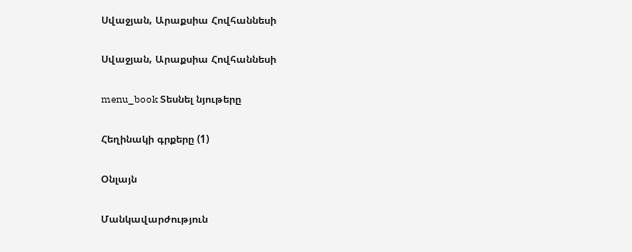Սվաջյան, Արաքսիա Հովհաննեսի

Սվաջյան, Արաքսիա Հովհաննեսի

menu_book Տեսնել նյութերը

Հեղինակի գրքերը (1)

Օնլայն

Մանկավարժություն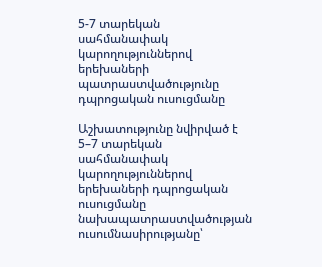5-7 տարեկան սահմանափակ կարողություններով երեխաների պատրաստվածությունը դպրոցական ուսուցմանը

Աշխատությունը նվիրված է 5–7 տարեկան սահմանափակ կարողություններով երեխաների դպրոցական ուսուցմանը նախապատրաստվածության ուսումնասիրությանը՝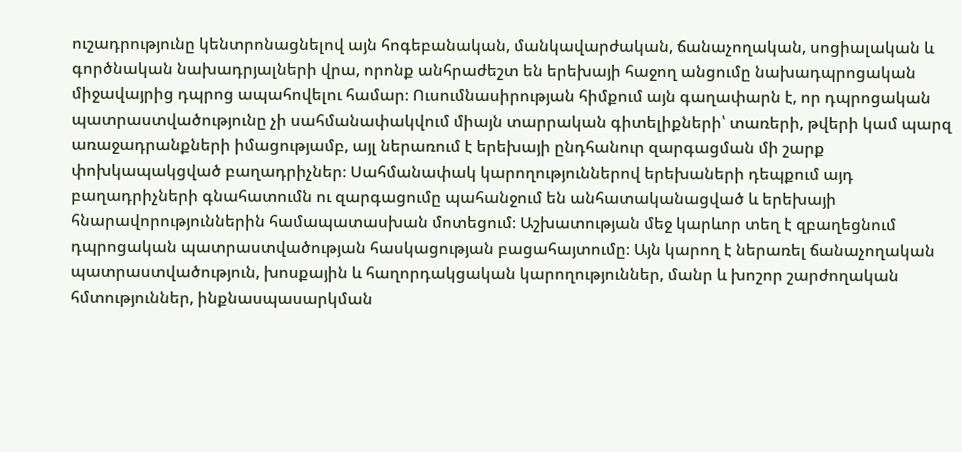ուշադրությունը կենտրոնացնելով այն հոգեբանական, մանկավարժական, ճանաչողական, սոցիալական և գործնական նախադրյալների վրա, որոնք անհրաժեշտ են երեխայի հաջող անցումը նախադպրոցական միջավայրից դպրոց ապահովելու համար։ Ուսումնասիրության հիմքում այն գաղափարն է, որ դպրոցական պատրաստվածությունը չի սահմանափակվում միայն տարրական գիտելիքների՝ տառերի, թվերի կամ պարզ առաջադրանքների իմացությամբ, այլ ներառում է երեխայի ընդհանուր զարգացման մի շարք փոխկապակցված բաղադրիչներ։ Սահմանափակ կարողություններով երեխաների դեպքում այդ բաղադրիչների գնահատումն ու զարգացումը պահանջում են անհատականացված և երեխայի հնարավորություններին համապատասխան մոտեցում։ Աշխատության մեջ կարևոր տեղ է զբաղեցնում դպրոցական պատրաստվածության հասկացության բացահայտումը։ Այն կարող է ներառել ճանաչողական պատրաստվածություն, խոսքային և հաղորդակցական կարողություններ, մանր և խոշոր շարժողական հմտություններ, ինքնասպասարկման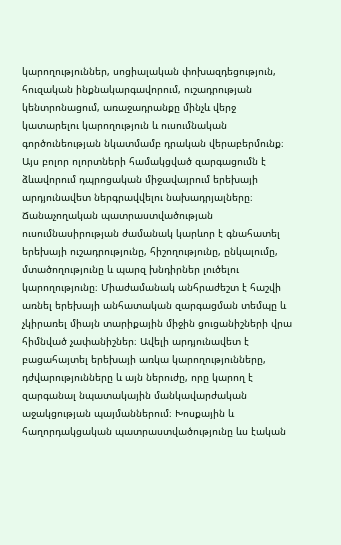կարողություններ, սոցիալական փոխազդեցություն, հուզական ինքնակարգավորում, ուշադրության կենտրոնացում, առաջադրանքը մինչև վերջ կատարելու կարողություն և ուսումնական գործունեության նկատմամբ դրական վերաբերմունք։ Այս բոլոր ոլորտների համակցված զարգացումն է ձևավորում դպրոցական միջավայրում երեխայի արդյունավետ ներգրավվելու նախադրյալները։ Ճանաչողական պատրաստվածության ուսումնասիրության ժամանակ կարևոր է գնահատել երեխայի ուշադրությունը, հիշողությունը, ընկալումը, մտածողությունը և պարզ խնդիրներ լուծելու կարողությունը։ Միաժամանակ անհրաժեշտ է հաշվի առնել երեխայի անհատական զարգացման տեմպը և չկիրառել միայն տարիքային միջին ցուցանիշների վրա հիմնված չափանիշներ։ Ավելի արդյունավետ է բացահայտել երեխայի առկա կարողությունները, դժվարությունները և այն ներուժը, որը կարող է զարգանալ նպատակային մանկավարժական աջակցության պայմաններում։ Խոսքային և հաղորդակցական պատրաստվածությունը ևս էական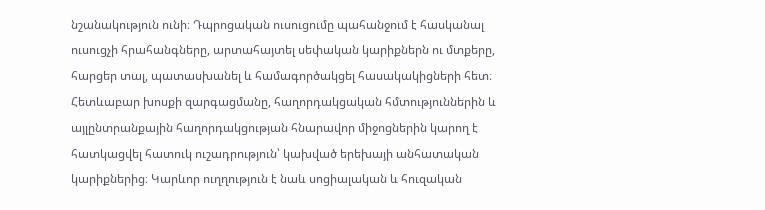նշանակություն ունի։ Դպրոցական ուսուցումը պահանջում է հասկանալ ուսուցչի հրահանգները, արտահայտել սեփական կարիքներն ու մտքերը, հարցեր տալ, պատասխանել և համագործակցել հասակակիցների հետ։ Հետևաբար խոսքի զարգացմանը, հաղորդակցական հմտություններին և այլընտրանքային հաղորդակցության հնարավոր միջոցներին կարող է հատկացվել հատուկ ուշադրություն՝ կախված երեխայի անհատական կարիքներից։ Կարևոր ուղղություն է նաև սոցիալական և հուզական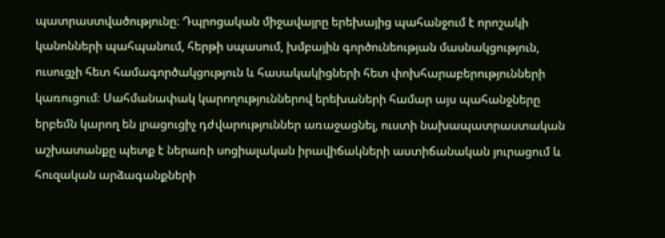պատրաստվածությունը։ Դպրոցական միջավայրը երեխայից պահանջում է որոշակի կանոնների պահպանում, հերթի սպասում, խմբային գործունեության մասնակցություն, ուսուցչի հետ համագործակցություն և հասակակիցների հետ փոխհարաբերությունների կառուցում։ Սահմանափակ կարողություններով երեխաների համար այս պահանջները երբեմն կարող են լրացուցիչ դժվարություններ առաջացնել, ուստի նախապատրաստական աշխատանքը պետք է ներառի սոցիալական իրավիճակների աստիճանական յուրացում և հուզական արձագանքների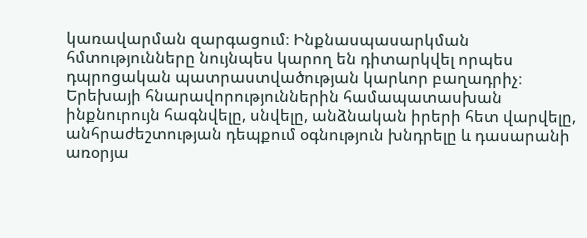կառավարման զարգացում։ Ինքնասպասարկման հմտությունները նույնպես կարող են դիտարկվել որպես դպրոցական պատրաստվածության կարևոր բաղադրիչ։ Երեխայի հնարավորություններին համապատասխան ինքնուրույն հագնվելը, սնվելը, անձնական իրերի հետ վարվելը, անհրաժեշտության դեպքում օգնություն խնդրելը և դասարանի առօրյա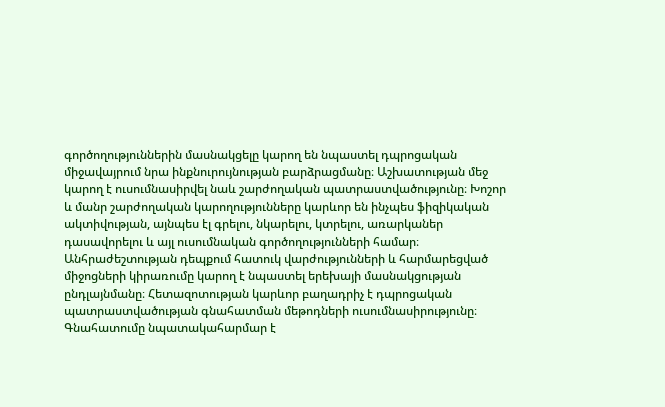գործողություններին մասնակցելը կարող են նպաստել դպրոցական միջավայրում նրա ինքնուրույնության բարձրացմանը։ Աշխատության մեջ կարող է ուսումնասիրվել նաև շարժողական պատրաստվածությունը։ Խոշոր և մանր շարժողական կարողությունները կարևոր են ինչպես ֆիզիկական ակտիվության, այնպես էլ գրելու, նկարելու, կտրելու, առարկաներ դասավորելու և այլ ուսումնական գործողությունների համար։ Անհրաժեշտության դեպքում հատուկ վարժությունների և հարմարեցված միջոցների կիրառումը կարող է նպաստել երեխայի մասնակցության ընդլայնմանը։ Հետազոտության կարևոր բաղադրիչ է դպրոցական պատրաստվածության գնահատման մեթոդների ուսումնասիրությունը։ Գնահատումը նպատակահարմար է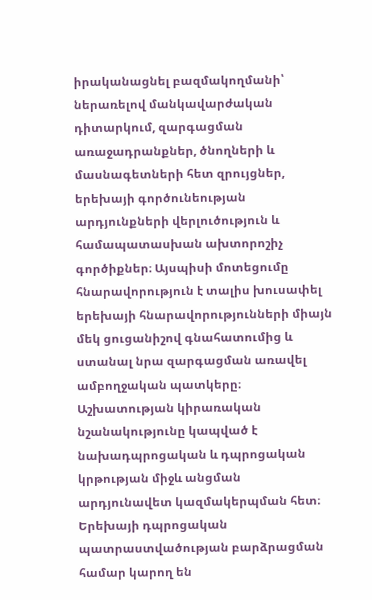իրականացնել բազմակողմանի՝ ներառելով մանկավարժական դիտարկում, զարգացման առաջադրանքներ, ծնողների և մասնագետների հետ զրույցներ, երեխայի գործունեության արդյունքների վերլուծություն և համապատասխան ախտորոշիչ գործիքներ։ Այսպիսի մոտեցումը հնարավորություն է տալիս խուսափել երեխայի հնարավորությունների միայն մեկ ցուցանիշով գնահատումից և ստանալ նրա զարգացման առավել ամբողջական պատկերը։ Աշխատության կիրառական նշանակությունը կապված է նախադպրոցական և դպրոցական կրթության միջև անցման արդյունավետ կազմակերպման հետ։ Երեխայի դպրոցական պատրաստվածության բարձրացման համար կարող են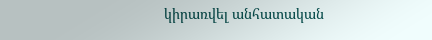կիրառվել անհատական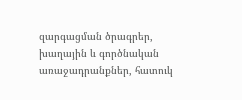զարգացման ծրագրեր, խաղային և գործնական առաջադրանքներ, հատուկ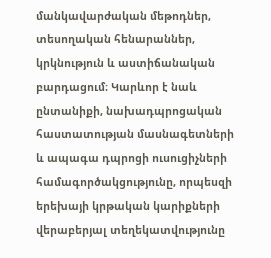մանկավարժական մեթոդներ, տեսողական հենարաններ, կրկնություն և աստիճանական բարդացում։ Կարևոր է նաև ընտանիքի, նախադպրոցական հաստատության մասնագետների և ապագա դպրոցի ուսուցիչների համագործակցությունը, որպեսզի երեխայի կրթական կարիքների վերաբերյալ տեղեկատվությունը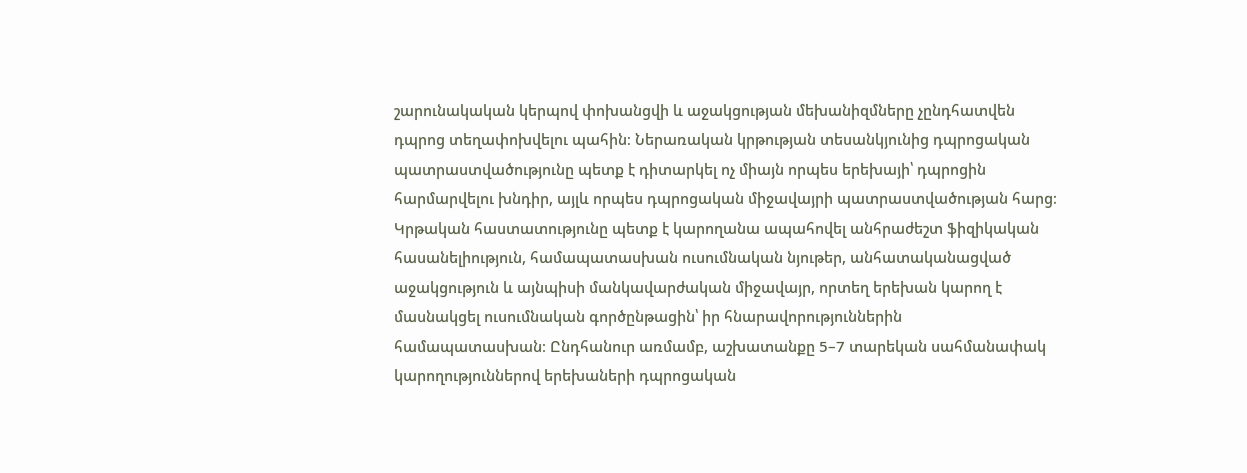շարունակական կերպով փոխանցվի և աջակցության մեխանիզմները չընդհատվեն դպրոց տեղափոխվելու պահին։ Ներառական կրթության տեսանկյունից դպրոցական պատրաստվածությունը պետք է դիտարկել ոչ միայն որպես երեխայի՝ դպրոցին հարմարվելու խնդիր, այլև որպես դպրոցական միջավայրի պատրաստվածության հարց։ Կրթական հաստատությունը պետք է կարողանա ապահովել անհրաժեշտ ֆիզիկական հասանելիություն, համապատասխան ուսումնական նյութեր, անհատականացված աջակցություն և այնպիսի մանկավարժական միջավայր, որտեղ երեխան կարող է մասնակցել ուսումնական գործընթացին՝ իր հնարավորություններին համապատասխան։ Ընդհանուր առմամբ, աշխատանքը 5–7 տարեկան սահմանափակ կարողություններով երեխաների դպրոցական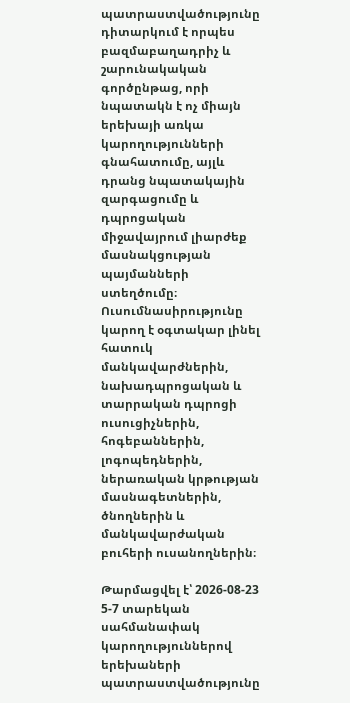պատրաստվածությունը դիտարկում է որպես բազմաբաղադրիչ և շարունակական գործընթաց, որի նպատակն է ոչ միայն երեխայի առկա կարողությունների գնահատումը, այլև դրանց նպատակային զարգացումը և դպրոցական միջավայրում լիարժեք մասնակցության պայմանների ստեղծումը։ Ուսումնասիրությունը կարող է օգտակար լինել հատուկ մանկավարժներին, նախադպրոցական և տարրական դպրոցի ուսուցիչներին, հոգեբաններին, լոգոպեդներին, ներառական կրթության մասնագետներին, ծնողներին և մանկավարժական բուհերի ուսանողներին։

Թարմացվել է՝ 2026-08-23
5-7 տարեկան սահմանափակ կարողություններով երեխաների պատրաստվածությունը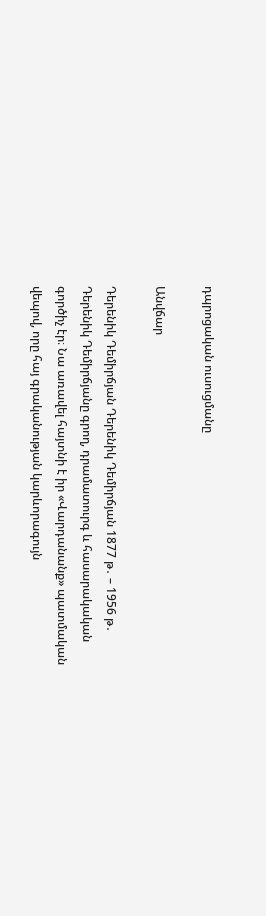դպրոցական ուսուցմանը

Անվճար

Դերենիկ Դեմիրճյան Դերենիկ Դեմիրճյան 1877 թ․ – 1956 թ․ Դերենիկ Դեմիրճյանը գրող, դրամատուրգ և հասարակական գործիչ էր։ Նա առավել հայտնի է իր «Վարդանանք» պատմական վեպով, որը հայ գրականության կարևորագույն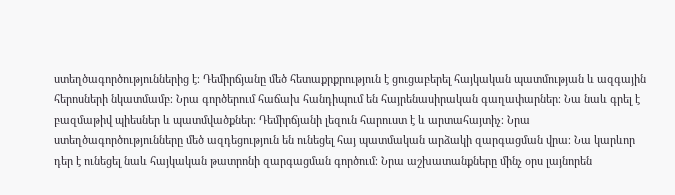ստեղծագործություններից է։ Դեմիրճյանը մեծ հետաքրքրություն է ցուցաբերել հայկական պատմության և ազգային հերոսների նկատմամբ։ Նրա գործերում հաճախ հանդիպում են հայրենասիրական գաղափարներ։ Նա նաև գրել է բազմաթիվ պիեսներ և պատմվածքներ։ Դեմիրճյանի լեզուն հարուստ է և արտահայտիչ։ Նրա ստեղծագործությունները մեծ ազդեցություն են ունեցել հայ պատմական արձակի զարգացման վրա։ Նա կարևոր դեր է ունեցել նաև հայկական թատրոնի զարգացման գործում։ Նրա աշխատանքները մինչ օրս լայնորեն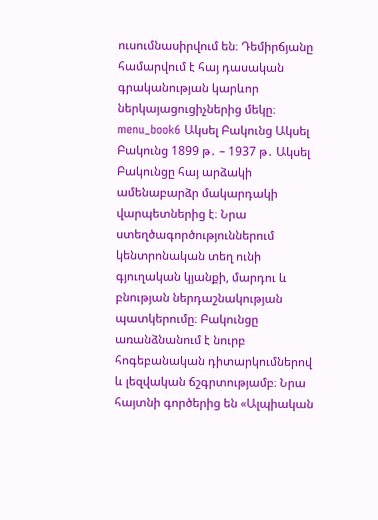ուսումնասիրվում են։ Դեմիրճյանը համարվում է հայ դասական գրականության կարևոր ներկայացուցիչներից մեկը։ menu_book6 Ակսել Բակունց Ակսել Բակունց 1899 թ․ – 1937 թ․ Ակսել Բակունցը հայ արձակի ամենաբարձր մակարդակի վարպետներից է։ Նրա ստեղծագործություններում կենտրոնական տեղ ունի գյուղական կյանքի, մարդու և բնության ներդաշնակության պատկերումը։ Բակունցը առանձնանում է նուրբ հոգեբանական դիտարկումներով և լեզվական ճշգրտությամբ։ Նրա հայտնի գործերից են «Ալպիական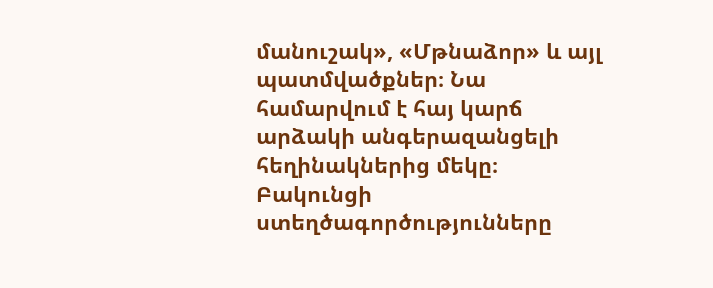մանուշակ», «Մթնաձոր» և այլ պատմվածքներ։ Նա համարվում է հայ կարճ արձակի անգերազանցելի հեղինակներից մեկը։ Բակունցի ստեղծագործությունները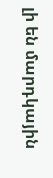լի են մարդկային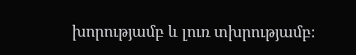խորությամբ և լուռ տխրությամբ։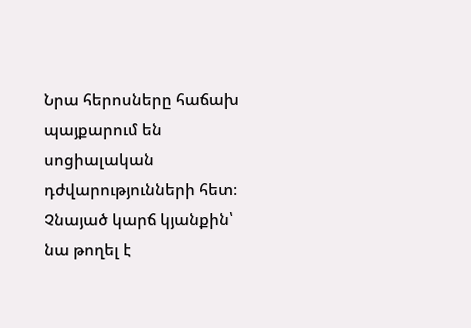Նրա հերոսները հաճախ պայքարում են սոցիալական դժվարությունների հետ։ Չնայած կարճ կյանքին՝ նա թողել է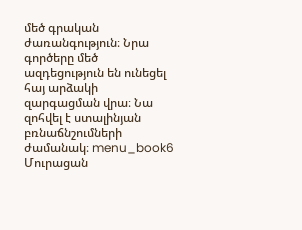մեծ գրական ժառանգություն։ Նրա գործերը մեծ ազդեցություն են ունեցել հայ արձակի զարգացման վրա։ Նա զոհվել է ստալինյան բռնաճնշումների ժամանակ։ menu_book6 Մուրացան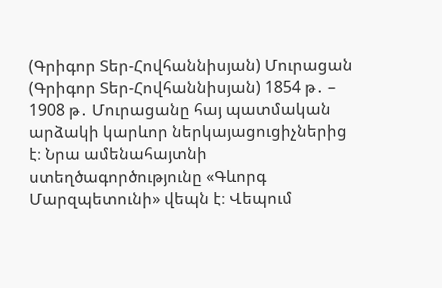(Գրիգոր Տեր-Հովհաննիսյան) Մուրացան (Գրիգոր Տեր-Հովհաննիսյան) 1854 թ․ – 1908 թ․ Մուրացանը հայ պատմական արձակի կարևոր ներկայացուցիչներից է։ Նրա ամենահայտնի ստեղծագործությունը «Գևորգ Մարզպետունի» վեպն է։ Վեպում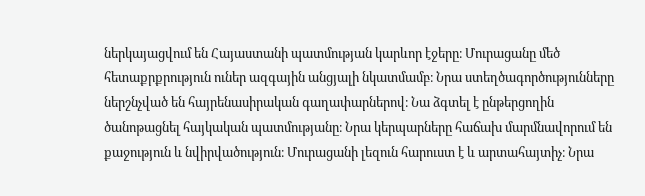ներկայացվում են Հայաստանի պատմության կարևոր էջերը։ Մուրացանը մեծ հետաքրքրություն ուներ ազգային անցյալի նկատմամբ։ Նրա ստեղծագործությունները ներշնչված են հայրենասիրական գաղափարներով։ Նա ձգտել է ընթերցողին ծանոթացնել հայկական պատմությանը։ Նրա կերպարները հաճախ մարմնավորում են քաջություն և նվիրվածություն։ Մուրացանի լեզուն հարուստ է և արտահայտիչ։ Նրա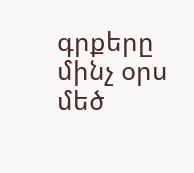գրքերը մինչ օրս մեծ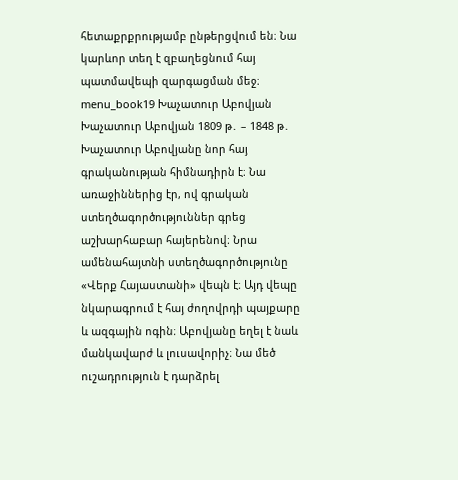հետաքրքրությամբ ընթերցվում են։ Նա կարևոր տեղ է զբաղեցնում հայ պատմավեպի զարգացման մեջ։ menu_book19 Խաչատուր Աբովյան Խաչատուր Աբովյան 1809 թ․ – 1848 թ․ Խաչատուր Աբովյանը նոր հայ գրականության հիմնադիրն է։ Նա առաջիններից էր, ով գրական ստեղծագործություններ գրեց աշխարհաբար հայերենով։ Նրա ամենահայտնի ստեղծագործությունը «Վերք Հայաստանի» վեպն է։ Այդ վեպը նկարագրում է հայ ժողովրդի պայքարը և ազգային ոգին։ Աբովյանը եղել է նաև մանկավարժ և լուսավորիչ։ Նա մեծ ուշադրություն է դարձրել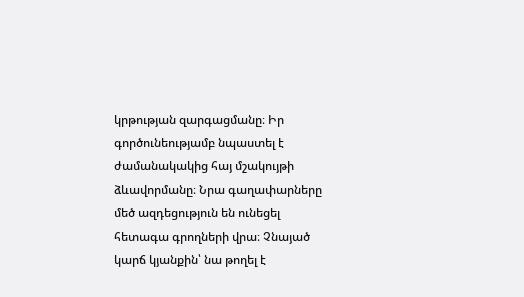կրթության զարգացմանը։ Իր գործունեությամբ նպաստել է ժամանակակից հայ մշակույթի ձևավորմանը։ Նրա գաղափարները մեծ ազդեցություն են ունեցել հետագա գրողների վրա։ Չնայած կարճ կյանքին՝ նա թողել է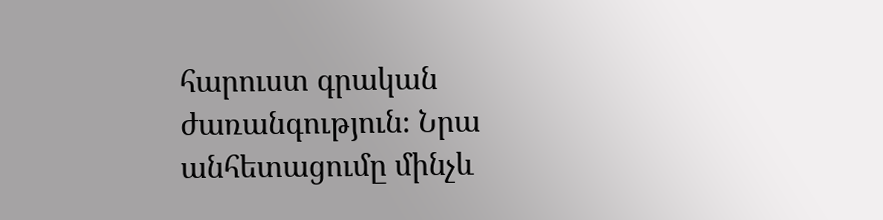հարուստ գրական ժառանգություն։ Նրա անհետացումը մինչև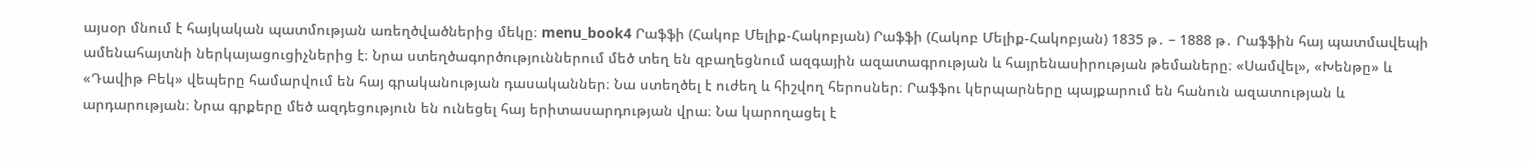այսօր մնում է հայկական պատմության առեղծվածներից մեկը։ menu_book4 Րաֆֆի (Հակոբ Մելիք-Հակոբյան) Րաֆֆի (Հակոբ Մելիք-Հակոբյան) 1835 թ․ – 1888 թ․ Րաֆֆին հայ պատմավեպի ամենահայտնի ներկայացուցիչներից է։ Նրա ստեղծագործություններում մեծ տեղ են զբաղեցնում ազգային ազատագրության և հայրենասիրության թեմաները։ «Սամվել», «Խենթը» և «Դավիթ Բեկ» վեպերը համարվում են հայ գրականության դասականներ։ Նա ստեղծել է ուժեղ և հիշվող հերոսներ։ Րաֆֆու կերպարները պայքարում են հանուն ազատության և արդարության։ Նրա գրքերը մեծ ազդեցություն են ունեցել հայ երիտասարդության վրա։ Նա կարողացել է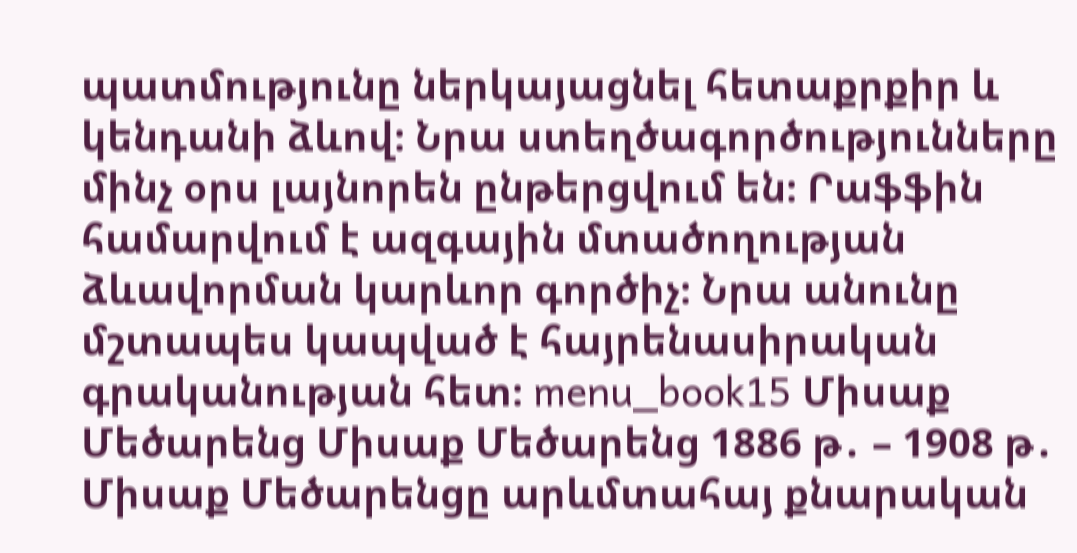պատմությունը ներկայացնել հետաքրքիր և կենդանի ձևով։ Նրա ստեղծագործությունները մինչ օրս լայնորեն ընթերցվում են։ Րաֆֆին համարվում է ազգային մտածողության ձևավորման կարևոր գործիչ։ Նրա անունը մշտապես կապված է հայրենասիրական գրականության հետ։ menu_book15 Միսաք Մեծարենց Միսաք Մեծարենց 1886 թ․ – 1908 թ․ Միսաք Մեծարենցը արևմտահայ քնարական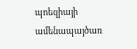պոեզիայի ամենապայծառ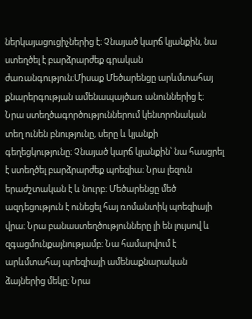ներկայացուցիչներից է։ Չնայած կարճ կյանքին, նա ստեղծել է բարձրարժեք գրական ժառանգություն։Միսաք Մեծարենցը արևմտահայ քնարերգության ամենապայծառ անուններից է։ Նրա ստեղծագործություններում կենտրոնական տեղ ունեն բնությունը, սերը և կյանքի գեղեցկությունը։ Չնայած կարճ կյանքին՝ նա հասցրել է ստեղծել բարձրարժեք պոեզիա։ Նրա լեզուն երաժշտական է և նուրբ։ Մեծարենցը մեծ ազդեցություն է ունեցել հայ ռոմանտիկ պոեզիայի վրա։ Նրա բանաստեղծությունները լի են լույսով և զգացմունքայնությամբ։ Նա համարվում է արևմտահայ պոեզիայի ամենաքնարական ձայներից մեկը։ Նրա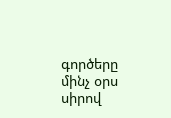գործերը մինչ օրս սիրով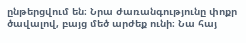ընթերցվում են։ Նրա ժառանգությունը փոքր ծավալով, բայց մեծ արժեք ունի։ Նա հայ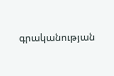գրականության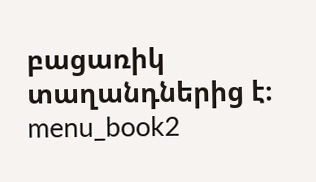բացառիկ տաղանդներից է։ menu_book2